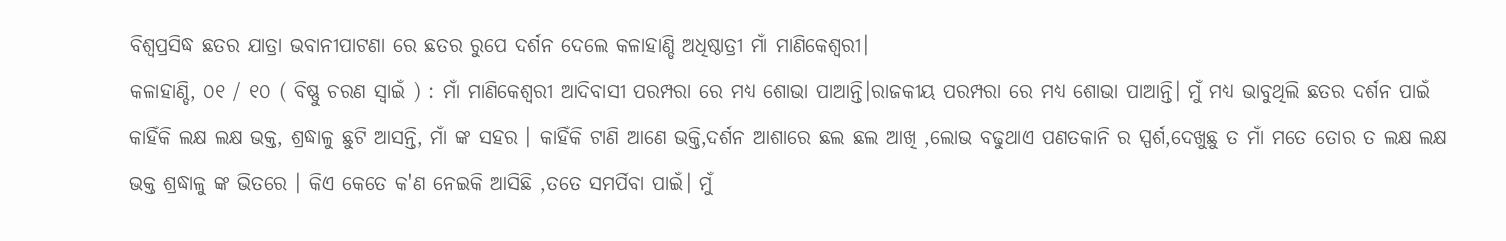ବିଶ୍ବପ୍ରସିଦ୍ଧ ଛତର ଯାତ୍ରା ଭବାନୀପାଟଣା ରେ ଛତର ରୁପେ ଦର୍ଶନ ଦେଲେ କଳାହାଣ୍ଡି ଅଧିଷ୍ଠାତ୍ରୀ ମାଁ ମାଣିକେଶ୍ଵରୀ।
କଳାହାଣ୍ଡି, ୦୧ / ୧୦ ( ବିଷ୍ଣୁ ଚରଣ ସ୍ୱାଇଁ ) : ମାଁ ମାଣିକେଶ୍ଵରୀ ଆଦିବାସୀ ପରମ୍ପରା ରେ ମଧ୍ୟ ଶୋଭା ପାଆନ୍ତି।ରାଜକୀୟ ପରମ୍ପରା ରେ ମଧ୍ୟ ଶୋଭା ପାଆନ୍ତି। ମୁଁ ମଧ୍ୟ ଭାବୁଥିଲି ଛତର ଦର୍ଶନ ପାଇଁ କାହିଁକି ଲକ୍ଷ ଲକ୍ଷ ଭକ୍ତ, ଶ୍ରଦ୍ଧାଳୁ ଛୁଟି ଆସନ୍ତି, ମାଁ ଙ୍କ ସହର । କାହିଁକି ଟାଣି ଆଣେ ଭକ୍ତି,ଦର୍ଶନ ଆଶାରେ ଛଲ ଛଲ ଆଖି ,ଲୋଭ ବଢୁଥାଏ ପଣତକାନି ର ସ୍ପର୍ଶ,ଦେଖୁଛୁ ତ ମାଁ ମତେ ତୋର ତ ଲକ୍ଷ ଲକ୍ଷ ଭକ୍ତ ଶ୍ରଦ୍ଧାଳୁ ଙ୍କ ଭିତରେ । କିଏ କେତେ କ'ଣ ନେଇକି ଆସିଛି ,ତତେ ସମର୍ପିବା ପାଇଁ। ମୁଁ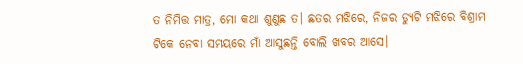ତ ନିମିତ୍ତ ମାତ୍ର, ମୋ କଥା ଶୁଣୁଛ ତ। ଛତର ମଝିରେ, ନିଜର ଡ୍ୟୁଟି ମଝିରେ ବିଶ୍ରାମ ଟିକେ ନେବା ସମୟରେ ମାଁ ଆସୁଛନ୍ତି ବୋଲି ଖବର ଆସେ।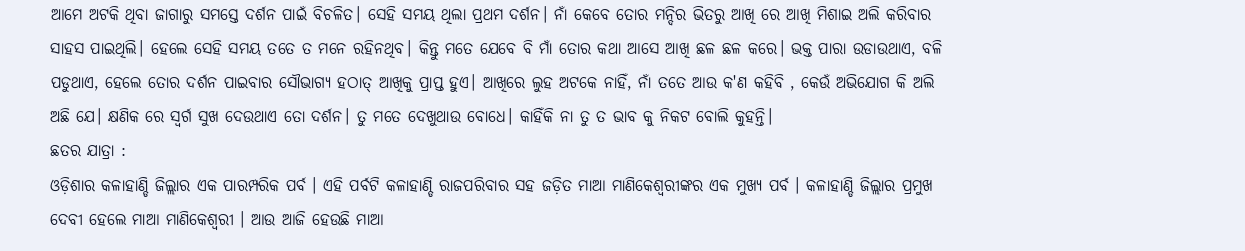ଆମେ ଅଟକି ଥିବା ଜାଗାରୁ ସମସ୍ତେ ଦର୍ଶନ ପାଇଁ ବିଚଳିତ। ସେହି ସମୟ ଥିଲା ପ୍ରଥମ ଦର୍ଶନ। ନାଁ କେବେ ତୋର ମନ୍ଦିର ଭିତରୁ ଆଖି ରେ ଆଖି ମିଶାଇ ଅଲି କରିବାର ସାହସ ପାଇଥିଲି। ହେଲେ ସେହି ସମୟ ତତେ ତ ମନେ ରହିନଥିବ। କିନ୍ତୁ ମତେ ଯେବେ ବି ମାଁ ତୋର କଥା ଆସେ ଆଖି ଛଳ ଛଳ କରେ। ଭକ୍ତ ପାରା ଉଡାଉଥାଏ, ବଳି ପଡୁଥାଏ, ହେଲେ ତୋର ଦର୍ଶନ ପାଇବାର ସୌଭାଗ୍ୟ ହଠାତ୍ ଆଖିକୁ ପ୍ରାପ୍ତ ହୁଏ। ଆଖିରେ ଲୁହ ଅଟକେ ନାହିଁ, ନାଁ ତତେ ଆଉ କ'ଣ କହିବି , କେଉଁ ଅଭିଯୋଗ କି ଅଲି ଅଛି ଯେ। କ୍ଷଣିକ ରେ ସ୍ବର୍ଗ ସୁଖ ଦେଉଥାଏ ତୋ ଦର୍ଶନ। ତୁ ମତେ ଦେଖୁଥାଉ ବୋଧେ। କାହିଁକି ନା ତୁ ତ ଭାବ କୁ ନିକଟ ବୋଲି କୁହନ୍ତି।
ଛତର ଯାତ୍ରା :
ଓଡ଼ିଶାର କଳାହାଣ୍ଡି ଜିଲ୍ଲାର ଏକ ପାରମ୍ପରିକ ପର୍ବ । ଏହି ପର୍ବଟି କଳାହାଣ୍ଡି ରାଜପରିବାର ସହ ଜଡ଼ିତ ମାଆ ମାଣିକେଶ୍ୱରୀଙ୍କର ଏକ ମୁଖ୍ୟ ପର୍ବ । କଳାହାଣ୍ଡି ଜିଲ୍ଲାର ପ୍ରମୁଖ ଦେବୀ ହେଲେ ମାଆ ମାଣିକେଶ୍ବରୀ । ଆଉ ଆଜି ହେଉଛି ମାଆ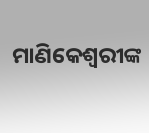ମାଣିକେଶ୍ବରୀଙ୍କ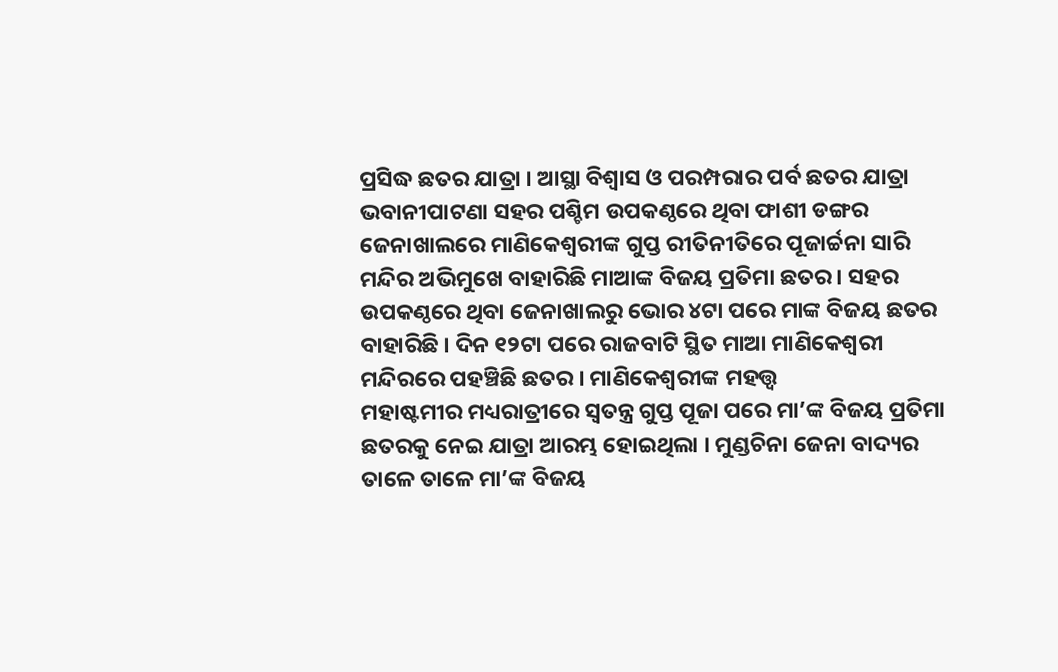ପ୍ରସିଦ୍ଧ ଛତର ଯାତ୍ରା । ଆସ୍ଥା ବିଶ୍ବାସ ଓ ପରମ୍ପରାର ପର୍ବ ଛତର ଯାତ୍ରା ଭବାନୀପାଟଣା ସହର ପଶ୍ଚିମ ଉପକଣ୍ଠରେ ଥିବା ଫାଶୀ ଡଙ୍ଗର ଜେନାଖାଲରେ ମାଣିକେଶ୍ୱରୀଙ୍କ ଗୁପ୍ତ ରୀତିନୀତିରେ ପୂଜାର୍ଚ୍ଚନା ସାରି ମନ୍ଦିର ଅଭିମୁଖେ ବାହାରିଛି ମାଆଙ୍କ ବିଜୟ ପ୍ରତିମା ଛତର । ସହର ଉପକଣ୍ଠରେ ଥିବା ଜେନାଖାଲରୁ ଭୋର ୪ଟା ପରେ ମାଙ୍କ ବିଜୟ ଛତର ବାହାରିଛି । ଦିନ ୧୨ଟା ପରେ ରାଜବାଟି ସ୍ଥିତ ମାଆ ମାଣିକେଶ୍ବରୀ ମନ୍ଦିରରେ ପହଞ୍ଚିଛି ଛତର । ମାଣିକେଶ୍ବରୀଙ୍କ ମହତ୍ତ୍ବ
ମହାଷ୍ଟମୀର ମଧ୍ୟରାତ୍ରୀରେ ସ୍ଵତନ୍ତ୍ର ଗୁପ୍ତ ପୂଜା ପରେ ମା’ଙ୍କ ବିଜୟ ପ୍ରତିମା ଛତରକୁ ନେଇ ଯାତ୍ରା ଆରମ୍ଭ ହୋଇଥିଲା । ମୁଣ୍ଡଚିନା ଜେନା ବାଦ୍ୟର ତାଳେ ତାଳେ ମା’ଙ୍କ ବିଜୟ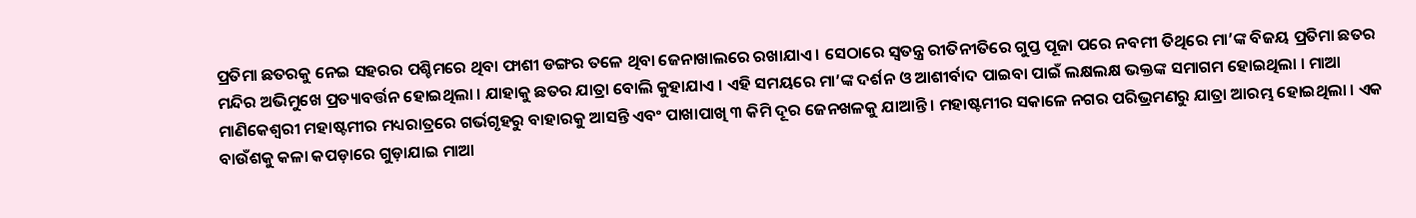ପ୍ରତିମା ଛତରକୁ ନେଇ ସହରର ପଶ୍ଚିମରେ ଥିବା ଫାଶୀ ଡଙ୍ଗର ତଳେ ଥିବା ଜେନାଖାଲରେ ରଖାଯାଏ । ସେଠାରେ ସ୍ଵତନ୍ତ୍ର ରୀତିନୀତିରେ ଗୁପ୍ତ ପୂଜା ପରେ ନବମୀ ତିଥିରେ ମା’ଙ୍କ ବିଜୟ ପ୍ରତିମା ଛତର ମନ୍ଦିର ଅଭିମୁଖେ ପ୍ରତ୍ୟାବର୍ତ୍ତନ ହୋଇଥିଲା । ଯାହାକୁ ଛତର ଯାତ୍ରା ବୋଲି କୁହାଯାଏ । ଏହି ସମୟରେ ମା’ଙ୍କ ଦର୍ଶନ ଓ ଆଶୀର୍ବାଦ ପାଇବା ପାଇଁ ଲକ୍ଷଲକ୍ଷ ଭକ୍ତଙ୍କ ସମାଗମ ହୋଇଥିଲା । ମାଆ ମାଣିକେଶ୍ୱରୀ ମହାଷ୍ଟମୀର ମଧ୍ୟରାତ୍ରରେ ଗର୍ଭଗୃହରୁ ବାହାରକୁ ଆସନ୍ତି ଏବଂ ପାଖାପାଖି ୩ କିମି ଦୂର ଜେନଖଳକୁ ଯାଆନ୍ତି । ମହାଷ୍ଟମୀର ସକାଳେ ନଗର ପରିଭ୍ରମଣରୁ ଯାତ୍ରା ଆରମ୍ଭ ହୋଇଥିଲା । ଏକ ବାଉଁଶକୁ କଳା କପଡ଼ାରେ ଗୁଡ଼ାଯାଇ ମାଆ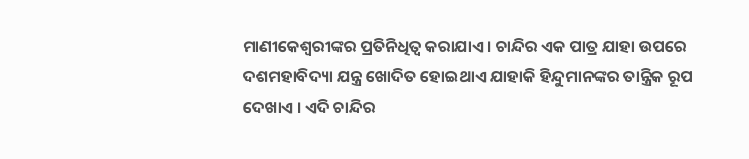ମାଣୀକେଶ୍ୱରୀଙ୍କର ପ୍ରତିନିଧିତ୍ୱ କରାଯାଏ । ଚାନ୍ଦିର ଏକ ପାତ୍ର ଯାହା ଉପରେ ଦଶମହାବିଦ୍ୟା ଯନ୍ତ୍ର ଖୋଦିତ ହୋଇଥାଏ ଯାହାକି ହିନ୍ଦୁମାନଙ୍କର ତାନ୍ତ୍ରିକ ରୂପ ଦେଖାଏ । ଏଦି ଚାନ୍ଦିର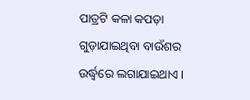ପାତ୍ରଟି କଳା କପଡ଼ା ଗୁଡ଼ାଯାଇଥିବା ବାଉଁଶର ଉର୍ଦ୍ଧ୍ୱରେ ଲଗାଯାଇଥାଏ ।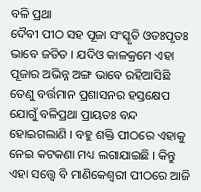ବଳି ପ୍ରଥା
ଦୈବୀ ପୀଠ ସହ ପୂଜା ସଂସ୍କୃତି ଓତଃପୃତଃ ଭାବେ ଜଡିତ । ଯଦିଓ କାଳକ୍ରମେ ଏହା ପୂଜାର ଅଭିନ୍ନ ଅଙ୍ଗ ଭାବେ ରହିଆସିଛି ତେଣୁ ବର୍ତ୍ତମାନ ପ୍ରଶାସନର ହସ୍ତକ୍ଷେପ ଯୋଗୁଁ ବଳିପ୍ରଥା ପ୍ରାୟତଃ ବନ୍ଦ ହୋଇଗଲାଣି । ବହୁ ଶକ୍ତି ପୀଠରେ ଏହାକୁ ନେଇ କଟକଣା ମଧ୍ୟ ଲଗାଯାଇଛି । କିନ୍ତୁ ଏହା ସତ୍ତ୍ବେ ବି ମାଣିକେଶ୍ବରୀ ପୀଠରେ ଆଜି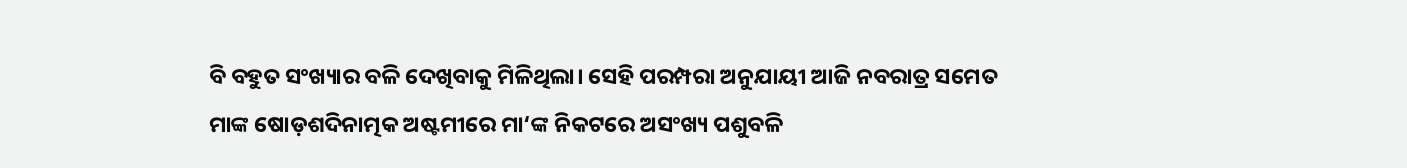ବି ବହୁତ ସଂଖ୍ୟାର ବଳି ଦେଖିବାକୁ ମିଳିଥିଲା। ସେହି ପରମ୍ପରା ଅନୁଯାୟୀ ଆଜି ନବରାତ୍ର ସମେତ ମାଙ୍କ ଷୋଡ଼ଶଦିନାତ୍ମକ ଅଷ୍ଟମୀରେ ମା‘ଙ୍କ ନିକଟରେ ଅସଂଖ୍ୟ ପଶୁବଳି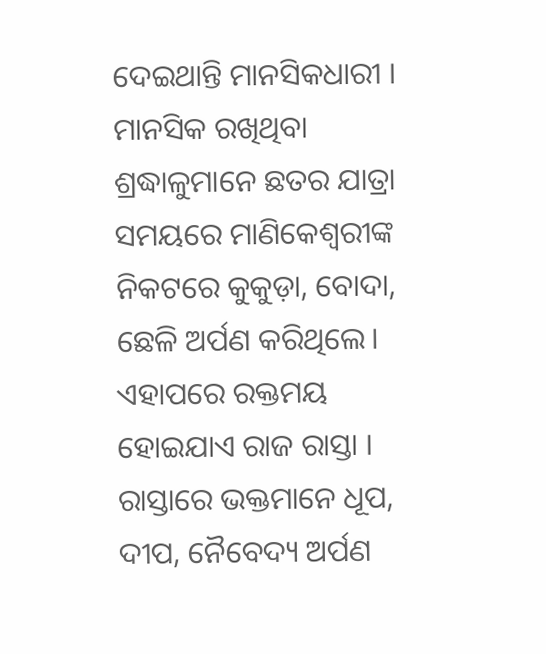ଦେଇଥାନ୍ତି ମାନସିକଧାରୀ । ମାନସିକ ରଖିଥିବା ଶ୍ରଦ୍ଧାଳୁମାନେ ଛତର ଯାତ୍ରା ସମୟରେ ମାଣିକେଶ୍ବରୀଙ୍କ ନିକଟରେ କୁକୁଡ଼ା, ବୋଦା, ଛେଳି ଅର୍ପଣ କରିଥିଲେ। ଏହାପରେ ରକ୍ତମୟ ହୋଇଯାଏ ରାଜ ରାସ୍ତା । ରାସ୍ତାରେ ଭକ୍ତମାନେ ଧୂପ, ଦୀପ, ନୈବେଦ୍ୟ ଅର୍ପଣ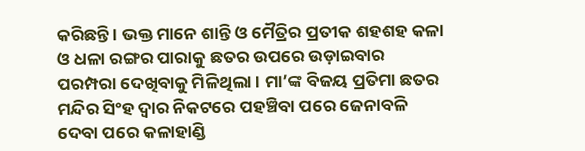କରିଛନ୍ତି । ଭକ୍ତ ମାନେ ଶାନ୍ତି ଓ ମୈତ୍ରିର ପ୍ରତୀକ ଶହଶହ କଳା ଓ ଧଳା ରଙ୍ଗର ପାରାକୁ ଛତର ଉପରେ ଉଡ଼ାଇବାର ପରମ୍ପରା ଦେଖିବାକୁ ମିଳିଥିଲା । ମା’ଙ୍କ ବିଜୟ ପ୍ରତିମା ଛତର ମନ୍ଦିର ସିଂହ ଦ୍ଵାର ନିକଟରେ ପହଞ୍ଚିବା ପରେ ଜେନାବଳି ଦେବା ପରେ କଳାହାଣ୍ଡି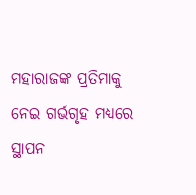ମହାରାଜଙ୍କ ପ୍ରତିମାକୁ ନେଇ ଗର୍ଭଗୃହ ମଧ୍ୟରେ ସ୍ଥାପନ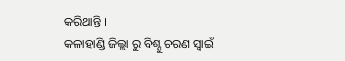କରିଥାନ୍ତି ।
କଳାହାଣ୍ଡି ଜିଲ୍ଲା ରୁ ବିଶ୍ନୁ ଚରଣ ସ୍ଵାଇଁ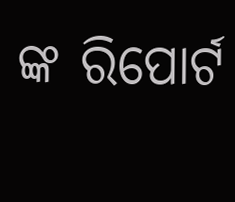ଙ୍କ ରିପୋର୍ଟ